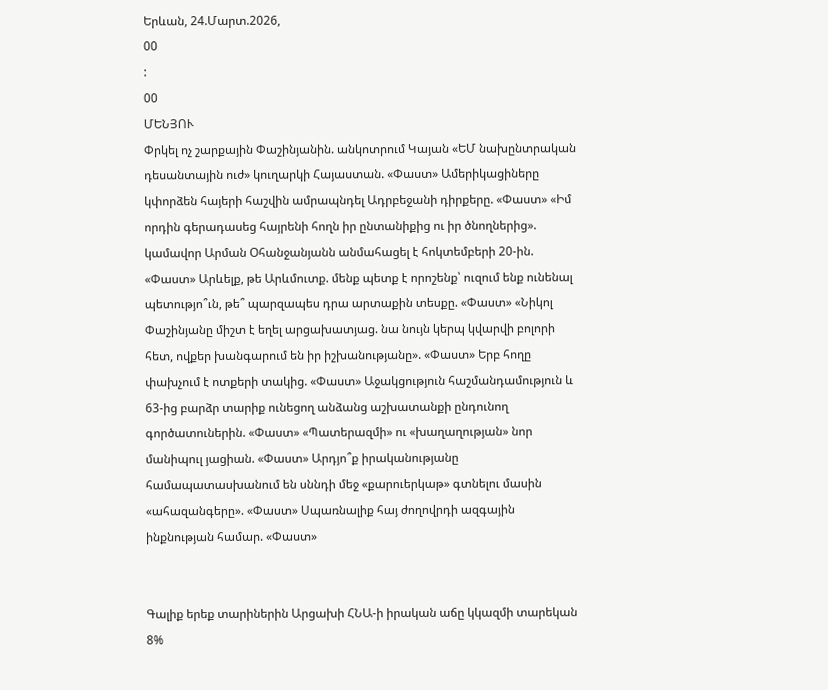Երևան, 24.Մարտ.2026,
00
:
00
ՄԵՆՅՈՒ
Փրկել ոչ շարքային Փաշինյանին. անկոտրում Կայան «ԵՄ նախընտրական դեսանտային ուժ» կուղարկի Հայաստան. «Փաստ» Ամերիկացիները կփորձեն հայերի հաշվին ամրապնդել Ադրբեջանի դիրքերը. «Փաստ» «Իմ որդին գերադասեց հայրենի հողն իր ընտանիքից ու իր ծնողներից». կամավոր Արման Օհանջանյանն անմահացել է հոկտեմբերի 20-ին. «Փաստ» Արևելք, թե Արևմուտք. մենք պետք է որոշենք՝ ուզում ենք ունենալ պետությո՞ւն, թե՞ պարզապես դրա արտաքին տեսքը. «Փաստ» «Նիկոլ Փաշինյանը միշտ է եղել արցախատյաց. նա նույն կերպ կվարվի բոլորի հետ, ովքեր խանգարում են իր իշխանությանը». «Փաստ» Երբ հողը փախչում է ոտքերի տակից. «Փաստ» Աջակցություն հաշմանդամություն և 63-ից բարձր տարիք ունեցող անձանց աշխատանքի ընդունող գործատուներին. «Փաստ» «Պատերազմի» ու «խաղաղության» նոր մանիպուլ յացիան. «Փաստ» Արդյո՞ք իրականությանը համապատասխանում են սննդի մեջ «քարուերկաթ» գտնելու մասին «ահազանգերը». «Փաստ» Սպառնալիք հայ ժողովրդի ազգային ինքնության համար. «Փաստ»


Գալիք երեք տարիներին Արցախի ՀՆԱ-ի իրական աճը կկազմի տարեկան 8%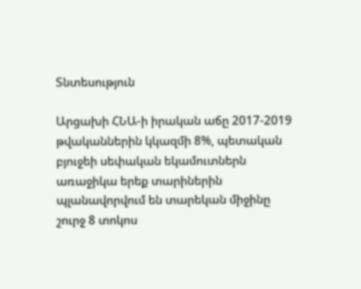Տնտեսություն

Արցախի ՀՆԱ-ի իրական աճը 2017-2019 թվականներին կկազմի 8%, պետական բյուջեի սեփական եկամուտներն առաջիկա երեք տարիներին պլանավորվում են տարեկան միջինը շուրջ 8 տոկոս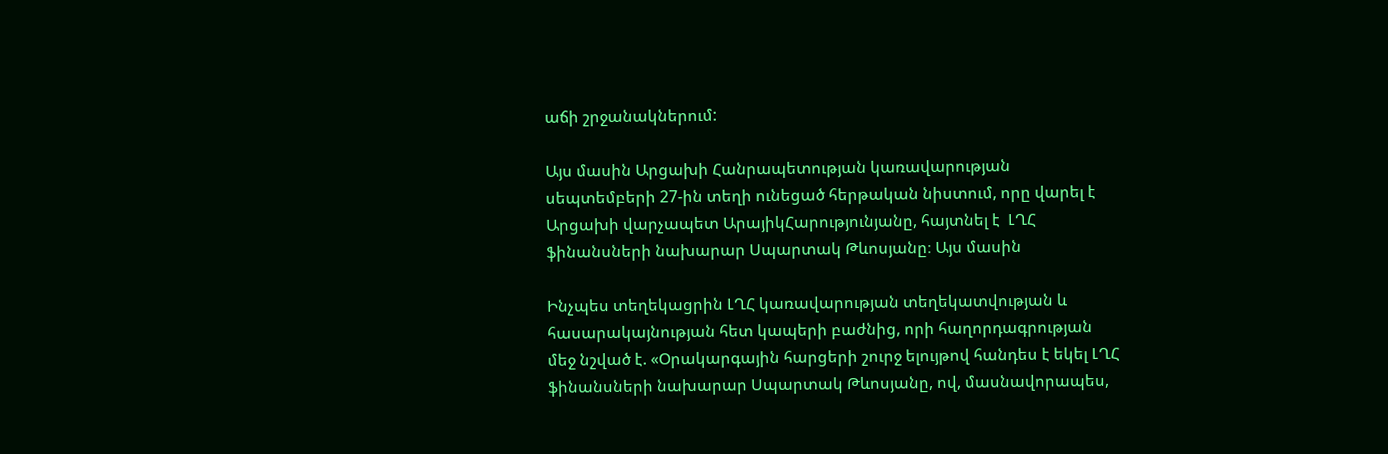աճի շրջանակներում:

Այս մասին Արցախի Հանրապետության կառավարության սեպտեմբերի 27-ին տեղի ունեցած հերթական նիստում, որը վարել է Արցախի վարչապետ ԱրայիկՀարությունյանը, հայտնել է  ԼՂՀ ֆինանսների նախարար Սպարտակ Թևոսյանը։ Այս մասին

Ինչպես տեղեկացրին ԼՂՀ կառավարության տեղեկատվության և հասարակայնության հետ կապերի բաժնից, որի հաղորդագրության մեջ նշված է. «Օրակարգային հարցերի շուրջ ելույթով հանդես է եկել ԼՂՀ ֆինանսների նախարար Սպարտակ Թևոսյանը, ով, մասնավորապես,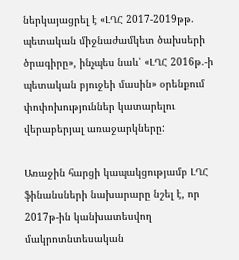ներկայացրել է «ԼՂՀ 2017-2019թթ. պետական միջնաժամկետ ծախսերի ծրագիրը», ինչպես նաև՝ «ԼՂՀ 2016թ.-ի պետական բյուջեի մասին» օրենքում փոփոխություններ կատարելու վերաբերյալ առաջարկները:

Առաջին հարցի կապակցությամբ ԼՂՀ ֆինանսների նախարարը նշել է, որ 2017թ-ին կանխատեսվող մակրոտնտեսական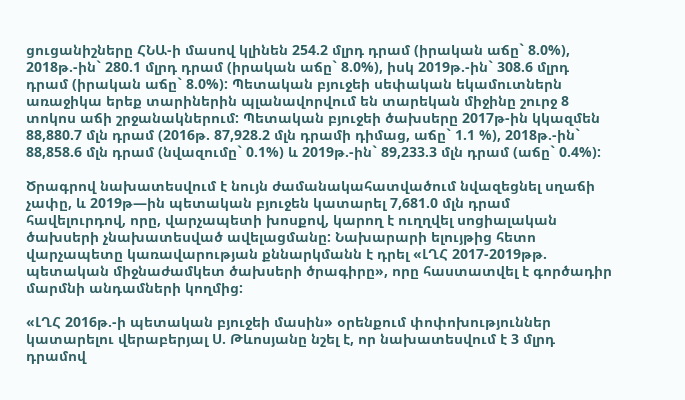ցուցանիշները ՀՆԱ-ի մասով կլինեն 254.2 մլրդ դրամ (իրական աճը` 8.0%), 2018թ.-ին` 280.1 մլրդ դրամ (իրական աճը` 8.0%), իսկ 2019թ.-ին` 308.6 մլրդ դրամ (իրական աճը` 8.0%): Պետական բյուջեի սեփական եկամուտներն առաջիկա երեք տարիներին պլանավորվում են տարեկան միջինը շուրջ 8 տոկոս աճի շրջանակներում: Պետական բյուջեի ծախսերը 2017թ-ին կկազմեն 88,880.7 մլն դրամ (2016թ. 87,928.2 մլն դրամի դիմաց, աճը` 1.1 %), 2018թ.-ին` 88,858.6 մլն դրամ (նվազումը` 0.1%) և 2019թ.-ին` 89,233.3 մլն դրամ (աճը` 0.4%):

Ծրագրով նախատեսվում է նույն ժամանակահատվածում նվազեցնել սղաճի չափը, և 2019թ—ին պետական բյուջեն կատարել 7,681.0 մլն դրամ հավելուրդով, որը, վարչապետի խոսքով, կարող է ուղղվել սոցիալական ծախսերի չնախատեսված ավելացմանը: Նախարարի ելույթից հետո վարչապետը կառավարության քննարկմանն է դրել «ԼՂՀ 2017-2019թթ. պետական միջնաժամկետ ծախսերի ծրագիրը», որը հաստատվել է գործադիր մարմնի անդամների կողմից:

«ԼՂՀ 2016թ.-ի պետական բյուջեի մասին» օրենքում փոփոխություններ կատարելու վերաբերյալ Ս. Թևոսյանը նշել է, որ նախատեսվում է 3 մլրդ դրամով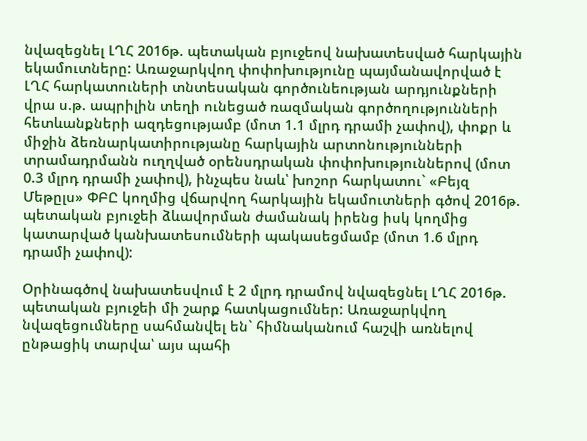նվազեցնել ԼՂՀ 2016թ. պետական բյուջեով նախատեսված հարկային եկամուտները: Առաջարկվող փոփոխությունը պայմանավորված է ԼՂՀ հարկատուների տնտեսական գործունեության արդյունքների վրա ս.թ. ապրիլին տեղի ունեցած ռազմական գործողությունների հետևանքների ազդեցությամբ (մոտ 1.1 մլրդ դրամի չափով), փոքր և միջին ձեռնարկատիրությանը հարկային արտոնությունների տրամադրմանն ուղղված օրենսդրական փոփոխություններով (մոտ 0.3 մլրդ դրամի չափով), ինչպես նաև՝ խոշոր հարկատու` «Բեյզ Մեթըլս» ՓԲԸ կողմից վճարվող հարկային եկամուտների գծով 2016թ. պետական բյուջեի ձևավորման ժամանակ իրենց իսկ կողմից կատարված կանխատեսումների պակասեցմամբ (մոտ 1.6 մլրդ դրամի չափով):

Օրինագծով նախատեսվում է 2 մլրդ դրամով նվազեցնել ԼՂՀ 2016թ. պետական բյուջեի մի շարք հատկացումներ: Առաջարկվող նվազեցումները սահմանվել են` հիմնականում հաշվի առնելով ընթացիկ տարվա՝ այս պահի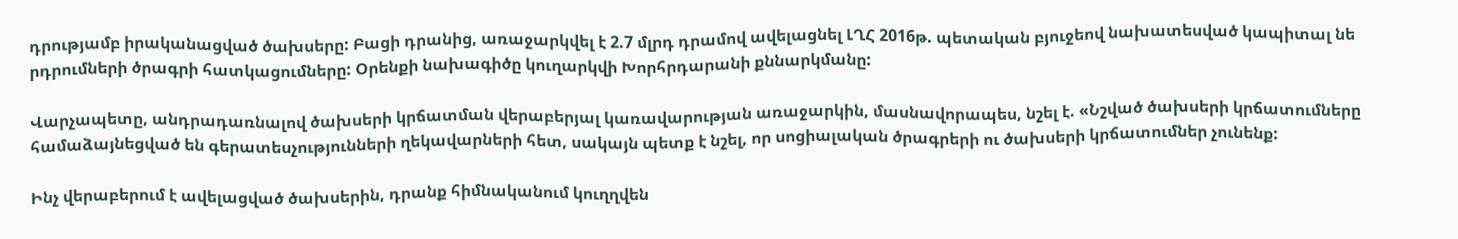դրությամբ իրականացված ծախսերը: Բացի դրանից, առաջարկվել է 2.7 մլրդ դրամով ավելացնել ԼՂՀ 2016թ. պետական բյուջեով նախատեսված կապիտալ նե րդրումների ծրագրի հատկացումները: Օրենքի նախագիծը կուղարկվի Խորհրդարանի քննարկմանը:

Վարչապետը, անդրադառնալով ծախսերի կրճատման վերաբերյալ կառավարության առաջարկին, մասնավորապես, նշել է. «Նշված ծախսերի կրճատումները համաձայնեցված են գերատեսչությունների ղեկավարների հետ, սակայն պետք է նշել, որ սոցիալական ծրագրերի ու ծախսերի կրճատումներ չունենք:

Ինչ վերաբերում է ավելացված ծախսերին, դրանք հիմնականում կուղղվեն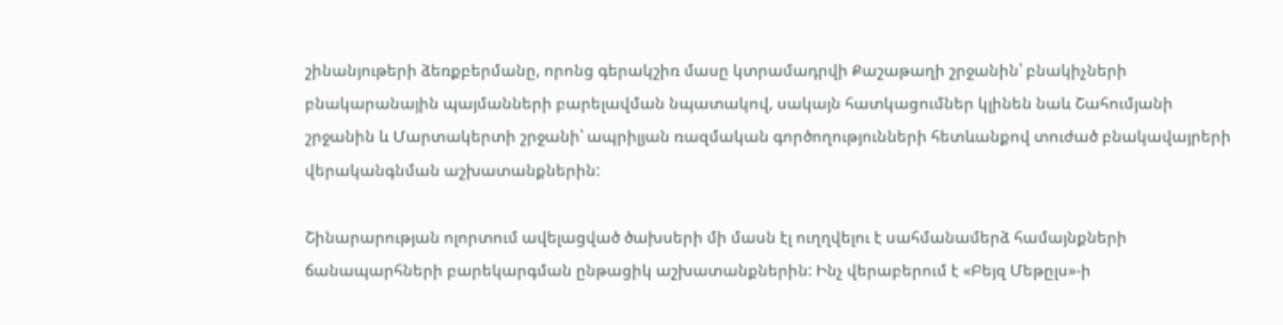շինանյութերի ձեռքբերմանը, որոնց գերակշիռ մասը կտրամադրվի Քաշաթաղի շրջանին՝ բնակիչների բնակարանային պայմանների բարելավման նպատակով, սակայն հատկացումներ կլինեն նաև Շահումյանի շրջանին և Մարտակերտի շրջանի՝ ապրիլյան ռազմական գործողությունների հետևանքով տուժած բնակավայրերի վերականգնման աշխատանքներին:

Շինարարության ոլորտում ավելացված ծախսերի մի մասն էլ ուղղվելու է սահմանամերձ համայնքների ճանապարհների բարեկարգման ընթացիկ աշխատանքներին: Ինչ վերաբերում է «Բեյզ Մեթըլս»-ի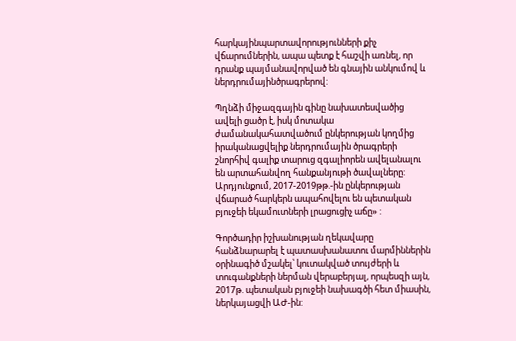հարկայինպարտավորությունների քիչ վճարումներին, ապա պետք է հաշվի առնել, որ դրանք պայմանավորված են գնային անկումով և ներդրումայինծրագրերով:

Պղնձի միջազգային գինը նախատեսվածից ավելի ցածր է, իսկ մոտակա ժամանակահատվածում ընկերության կողմից իրականացվելիք ներդրումային ծրագրերի շնորհիվ գալիք տարուց զգալիորեն ավելանալու են արտահանվող հանքանյութի ծավալները: Արդյունքում, 2017-2019թթ.-ին ընկերության վճարած հարկերն ապահովելու են պետական բյուջեի եկամուտների լրացուցիչ աճը» :

Գործադիր իշխանության ղեկավարը հանձնարարել է պատասխանատու մարմիններին օրինագիծ մշակել՝ կուտակված տույժերի և տուգանքների ներման վերաբերյալ, որպեսզի այն, 2017թ. պետական բյուջեի նախագծի հետ միասին, ներկայացվի ԱԺ-ին: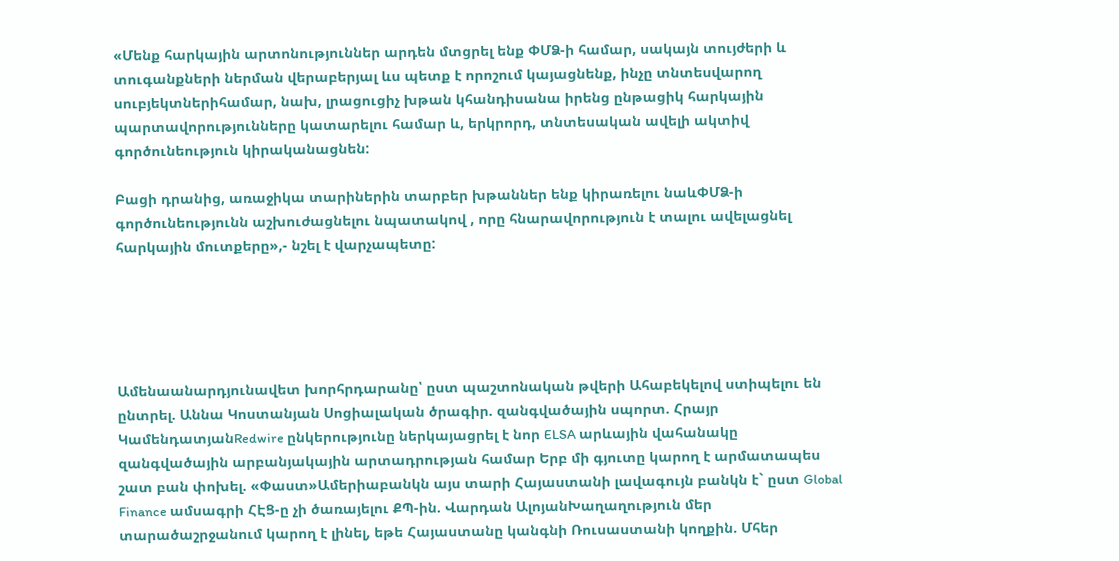«Մենք հարկային արտոնություններ արդեն մտցրել ենք ՓՄՁ-ի համար, սակայն տույժերի և տուգանքների ներման վերաբերյալ ևս պետք է որոշում կայացնենք, ինչը տնտեսվարող սուբյեկտներիհամար, նախ, լրացուցիչ խթան կհանդիսանա իրենց ընթացիկ հարկային պարտավորությունները կատարելու համար և, երկրորդ, տնտեսական ավելի ակտիվ գործունեություն կիրականացնեն:

Բացի դրանից, առաջիկա տարիներին տարբեր խթաններ ենք կիրառելու նաևՓՄՁ-ի գործունեությունն աշխուժացնելու նպատակով , որը հնարավորություն է տալու ավելացնել հարկային մուտքերը»,- նշել է վարչապետը:





Ամենաանարդյունավետ խորհրդարանը՝ ըստ պաշտոնական թվերի Ահաբեկելով ստիպելու են ընտրել. Աննա Կոստանյան Սոցիալական ծրագիր. զանգվածային սպորտ. Հրայր ԿամենդատյանRedwire ընկերությունը ներկայացրել է նոր ELSA արևային վահանակը զանգվածային արբանյակային արտադրության համար Երբ մի գյուտը կարող է արմատապես շատ բան փոխել. «Փաստ»Ամերիաբանկն այս տարի Հայաստանի լավագույն բանկն է` ըստ Global Finance ամսագրի ՀԷՑ-ը չի ծառայելու ՔՊ-ին. Վարդան ԱլոյանԽաղաղություն մեր տարածաշրջանում կարող է լինել, եթե Հայաստանը կանգնի Ռուսաստանի կողքին. Մհեր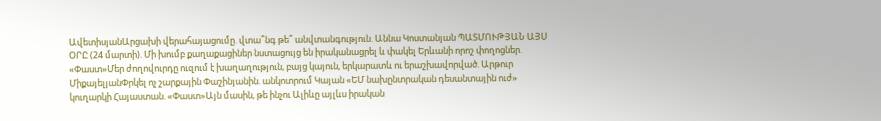ԱվետիսյանԱրցախի վերահայացումը. վտա՞նգ թե՞ անվտանգություն. Աննա Կոստանյան ՊԱՏՄՈՒԹՅԱՆ ԱՅՍ ՕՐԸ (24 մարտի). Մի խումբ քաղաքացիներ նստացույց են իրականացրել և փակել Երևանի որոշ փողոցներ. «Փաստ»Մեր ժողովուրդը ուզում է խաղաղություն, բայց կայուն, երկարատև ու երաշխավորված. Արթուր ՄիքայելյանՓրկել ոչ շարքային Փաշինյանին. անկոտրում Կայան «ԵՄ նախընտրական դեսանտային ուժ» կուղարկի Հայաստան. «Փաստ»Այն մասին, թե ինչու Ալիևը այլևս իրական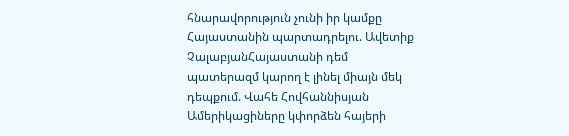հնարավորություն չունի իր կամքը Հայաստանին պարտադրելու. Ավետիք ՉալաբյանՀայաստանի դեմ պատերազմ կարող է լինել միայն մեկ դեպքում. Վահե Հովհաննիսյան Ամերիկացիները կփորձեն հայերի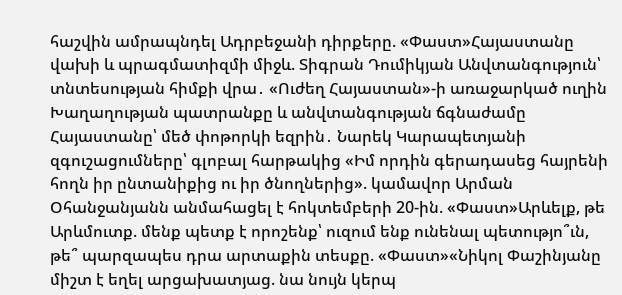հաշվին ամրապնդել Ադրբեջանի դիրքերը. «Փաստ»Հայաստանը վախի և պրագմատիզմի միջև. Տիգրան Դումիկյան Անվտանգություն՝ տնտեսության հիմքի վրա․ «Ուժեղ Հայաստան»-ի առաջարկած ուղին Խաղաղության պատրանքը և անվտանգության ճգնաժամը Հայաստանը՝ մեծ փոթորկի եզրին․ Նարեկ Կարապետյանի զգուշացումները՝ գլոբալ հարթակից «Իմ որդին գերադասեց հայրենի հողն իր ընտանիքից ու իր ծնողներից». կամավոր Արման Օհանջանյանն անմահացել է հոկտեմբերի 20-ին. «Փաստ»Արևելք, թե Արևմուտք. մենք պետք է որոշենք՝ ուզում ենք ունենալ պետությո՞ւն, թե՞ պարզապես դրա արտաքին տեսքը. «Փաստ»«Նիկոլ Փաշինյանը միշտ է եղել արցախատյաց. նա նույն կերպ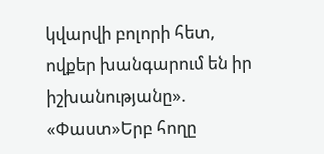կվարվի բոլորի հետ, ովքեր խանգարում են իր իշխանությանը». «Փաստ»Երբ հողը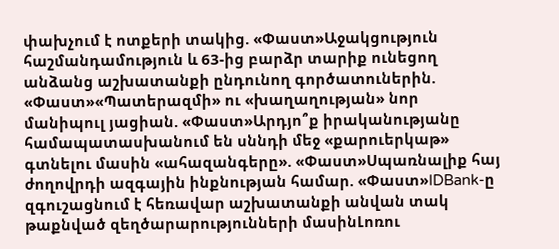փախչում է ոտքերի տակից. «Փաստ»Աջակցություն հաշմանդամություն և 63-ից բարձր տարիք ունեցող անձանց աշխատանքի ընդունող գործատուներին. «Փաստ»«Պատերազմի» ու «խաղաղության» նոր մանիպուլ յացիան. «Փաստ»Արդյո՞ք իրականությանը համապատասխանում են սննդի մեջ «քարուերկաթ» գտնելու մասին «ահազանգերը». «Փաստ»Սպառնալիք հայ ժողովրդի ազգային ինքնության համար. «Փաստ»IDBank-ը զգուշացնում է հեռավար աշխատանքի անվան տակ թաքնված զեղծարարությունների մասինԼոռու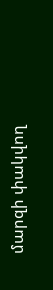մարզի փակվող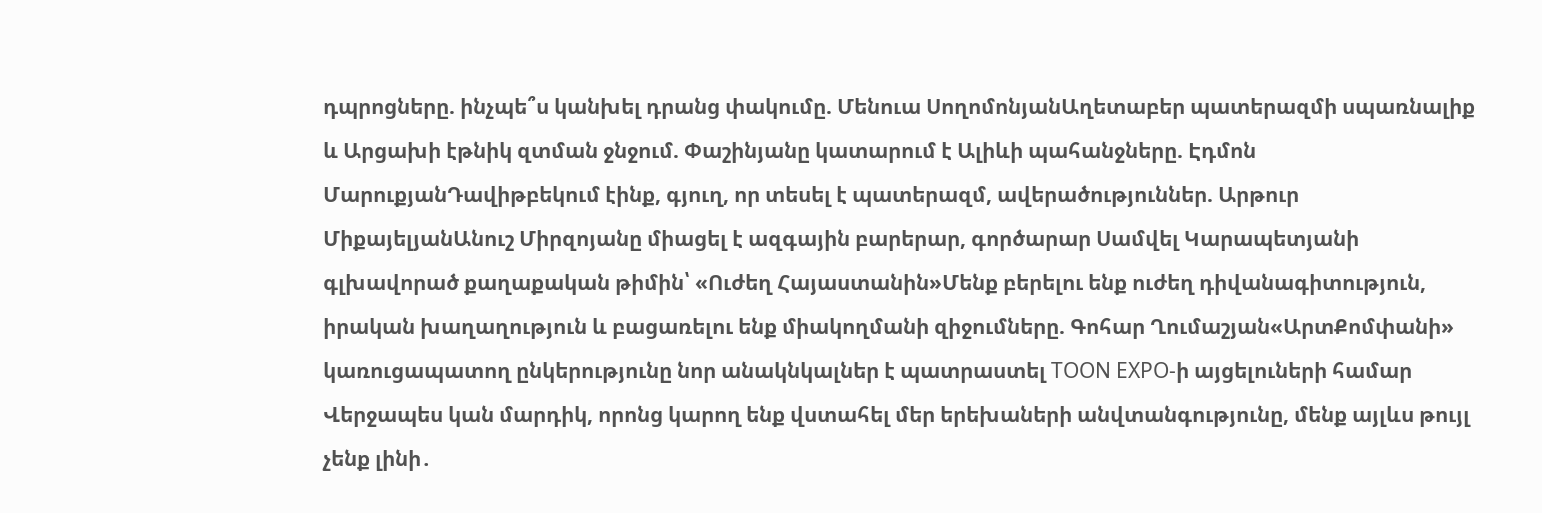դպրոցները. ինչպե՞ս կանխել դրանց փակումը. Մենուա ՍողոմոնյանԱղետաբեր պատերազմի սպառնալիք և Արցախի էթնիկ զտման ջնջում. Փաշինյանը կատարում է Ալիևի պահանջները. Էդմոն ՄարուքյանԴավիթբեկում էինք, գյուղ, որ տեսել է պատերազմ, ավերածություններ. Արթուր ՄիքայելյանԱնուշ Միրզոյանը միացել է ազգային բարերար, գործարար Սամվել Կարապետյանի գլխավորած քաղաքական թիմին՝ «Ուժեղ Հայաստանին»Մենք բերելու ենք ուժեղ դիվանագիտություն, իրական խաղաղություն և բացառելու ենք միակողմանի զիջումները. Գոհար Ղումաշյան«ԱրտՔոմփանի» կառուցապատող ընկերությունը նոր անակնկալներ է պատրաստել TOON EXPO-ի այցելուների համար Վերջապես կան մարդիկ, որոնց կարող ենք վստահել մեր երեխաների անվտանգությունը, մենք այլևս թույլ չենք լինի․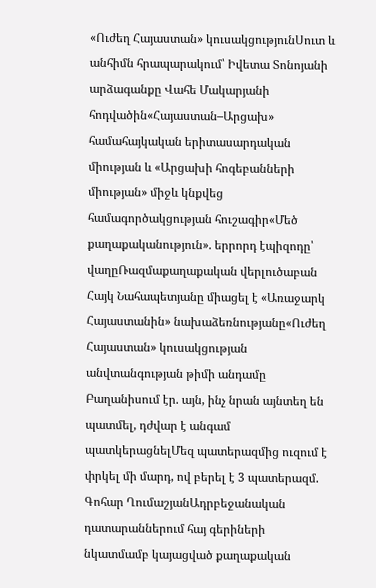«Ուժեղ Հայաստան» կուսակցությունՍուտ և անհիմն հրապարակում՝ Իվետա Տոնոյանի արձագանքը Վահե Մակարյանի հոդվածին«Հայաստան–Արցախ» համահայկական երիտասարդական միության և «Արցախի հոգեբանների միության» միջև կնքվեց համագործակցության հուշագիր«Մեծ քաղաքականություն». երրորդ էպիզոդը՝ վաղըՌազմաքաղաքական վերլուծաբան Հայկ Նահապետյանը միացել է «Առաջարկ Հայաստանին» նախաձեռնությանը«Ուժեղ Հայաստան» կուսակցության անվտանգության թիմի անդամը Բաղանիսում էր. այն, ինչ նրան այնտեղ են պատմել, դժվար է անգամ պատկերացնելՄեզ պատերազմից ուզում է փրկել մի մարդ, ով բերել է 3 պատերազմ. Գոհար ՂումաշյանԱդրբեջանական դատարաններում հայ գերիների նկատմամբ կայացված քաղաքական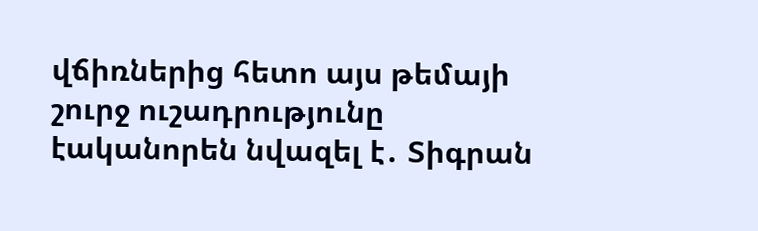վճիռներից հետո այս թեմայի շուրջ ուշադրությունը էականորեն նվազել է․ Տիգրան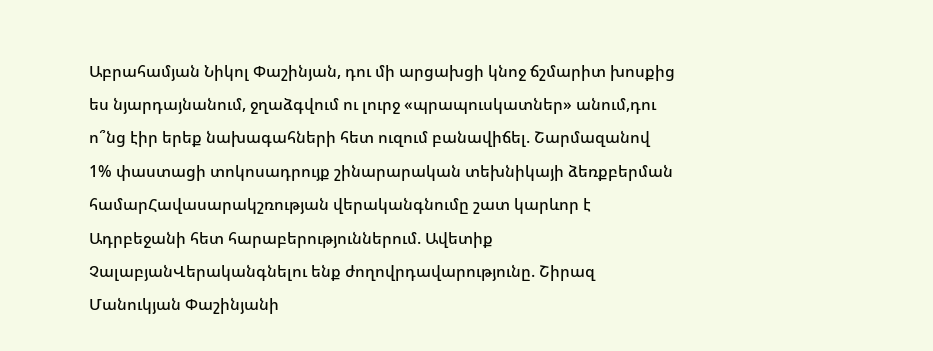Աբրահամյան Նիկոլ Փաշինյան, դու մի արցախցի կնոջ ճշմարիտ խոսքից ես նյարդայնանում, ջղաձգվում ու լուրջ «պրապուսկատներ» անում,դու ո՞նց էիր երեք նախագահների հետ ուզում բանավիճել. Շարմազանով 1% փաստացի տոկոսադրույք շինարարական տեխնիկայի ձեռքբերման համարՀավասարակշռության վերականգնումը շատ կարևոր է Ադրբեջանի հետ հարաբերություններում. Ավետիք ՉալաբյանՎերականգնելու ենք ժողովրդավարությունը. Շիրազ Մանուկյան Փաշինյանի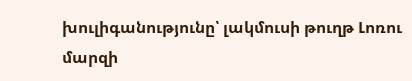խուլիգանությունը՝ լակմուսի թուղթ Լոռու մարզի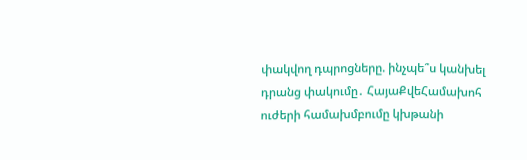փակվող դպրոցները. ինչպե՞ս կանխել դրանց փակումը․ ՀայաՔվեՀամախոհ ուժերի համախմբումը կխթանի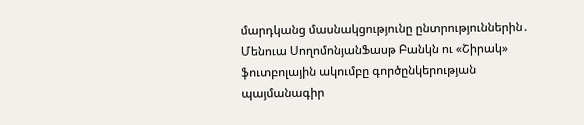մարդկանց մասնակցությունը ընտրություններին․ Մենուա ՍողոմոնյանՖասթ Բանկն ու «Շիրակ» ֆուտբոլային ակումբը գործընկերության պայմանագիր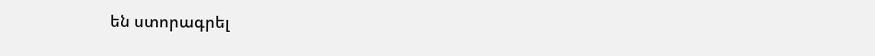են ստորագրել